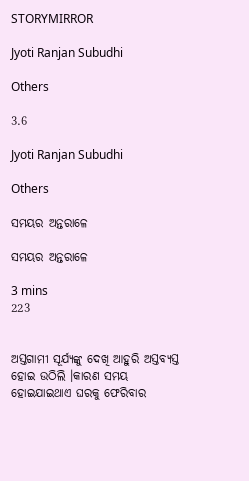STORYMIRROR

Jyoti Ranjan Subudhi

Others

3.6

Jyoti Ranjan Subudhi

Others

ସମୟର ଅନ୍ତରାଳେ

ସମୟର ଅନ୍ତରାଳେ

3 mins
223


ଅସ୍ତଗାମୀ ସୂର୍ଯ୍ୟଙ୍କୁ ଦେଖି ଆହୁରି ଅସ୍ତବ୍ୟସ୍ତ ହୋଇ ଉଠିଲି ।କାରଣ ସମୟ ହୋଇଯାଇଥାଏ ଘରକୁ ଫେରିବାର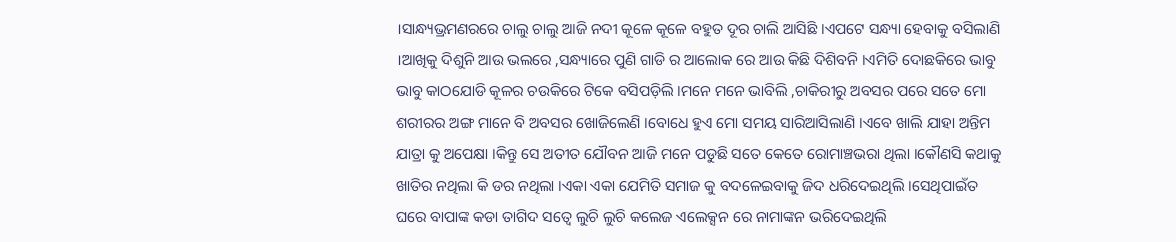।ସାନ୍ଧ୍ୟଭ୍ରମଣରରେ ଚାଲୁ ଚାଲୁ ଆଜି ନଦୀ କୂଳେ କୂଳେ ବହୁତ ଦୂର ଚାଲି ଆସିଛି ।ଏପଟେ ସନ୍ଧ୍ୟା ହେବାକୁ ବସିଲାଣି ।ଆଖିକୁ ଦିଶୁନି ଆଉ ଭଲରେ ,ସନ୍ଧ୍ୟାରେ ପୁଣି ଗାଡି ର ଆଲୋକ ରେ ଆଉ କିଛି ଦିଶିବନି ।ଏମିତି ଦୋଛକିରେ ଭାବୁ ଭାବୁ କାଠଯୋଡି କୂଳର ଚଉକିରେ ଟିକେ ବସିପଡ଼ିଲି ।ମନେ ମନେ ଭାବିଲି ,ଚାକିରୀରୁ ଅବସର ପରେ ସତେ ମୋ ଶରୀରର ଅଙ୍ଗ ମାନେ ବି ଅବସର ଖୋଜିଲେଣି ।ବୋଧେ ହୁଏ ମୋ ସମୟ ସାରିଆସିଲାଣି ।ଏବେ ଖାଲି ଯାହା ଅନ୍ତିମ ଯାତ୍ରା କୁ ଅପେକ୍ଷା ।କିନ୍ତୁ ସେ ଅତୀତ ଯୌବନ ଆଜି ମନେ ପଡୁଛି ସତେ କେତେ ରୋମାଞ୍ଚଭରା ଥିଲା ।କୌଣସି କଥାକୁ ଖାତିର ନଥିଲା କି ଡର ନଥିଲା ।ଏକା ଏକା ଯେମିତି ସମାଜ କୁ ବଦଳେଇବାକୁ ଜିଦ ଧରିଦେଇଥିଲି ।ସେଥିପାଇଁତ ଘରେ ବାପାଙ୍କ କଡା ତାଗିଦ ସତ୍ୱେ ଲୁଚି ଲୁଚି କଲେଜ ଏଲେକ୍ସନ ରେ ନାମାଙ୍କନ ଭରିଦେଇଥିଲି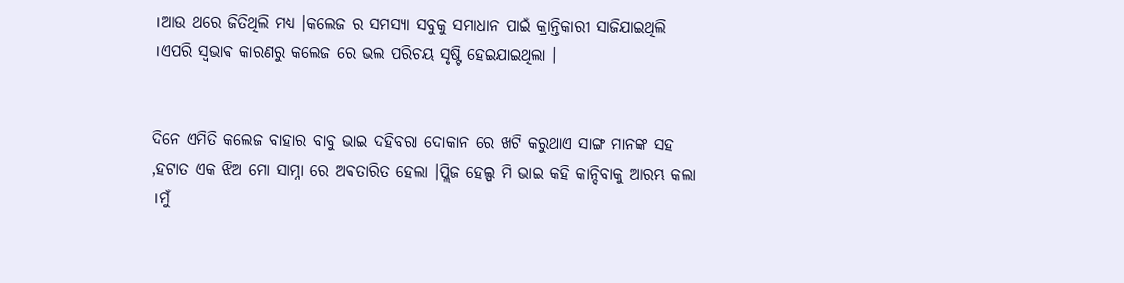।ଆଉ ଥରେ ଜିତିଥିଲି ମଧ୍ୟ ।କଲେଜ ର ସମସ୍ୟା ସବୁକୁ ସମାଧାନ ପାଇଁ କ୍ରାନ୍ତିକାରୀ ସାଜିଯାଇଥିଲି ।ଏପରି ସ୍ଵଭାଵ କାରଣରୁ କଲେଜ ରେ ଭଲ ପରିଚୟ ସୃଷ୍ଟି ହେଇଯାଇଥିଲା ।


ଦିନେ ଏମିତି କଲେଜ ବାହାର ବାବୁ ଭାଇ ଦହିବରା ଦୋକାନ ରେ ଖଟି କରୁଥାଏ ସାଙ୍ଗ ମାନଙ୍କ ସହ ,ହଟାତ ଏକ ଝିଅ ମୋ ସାମ୍ନା ରେ ଅଵତାରିତ ହେଲା ।ପ୍ଲିଜ ହେଲ୍ପ ମି ଭାଇ କହି କାନ୍ଦିବାକୁ ଆରମ୍ଭ କଲା ।ମୁଁ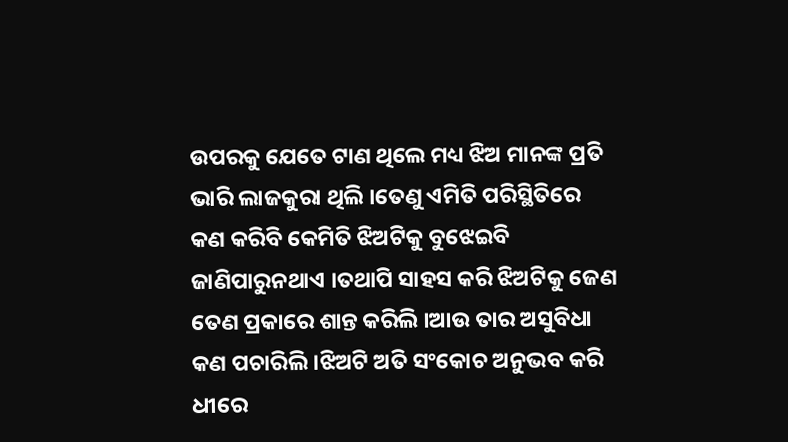ଉପରକୁ ଯେତେ ଟାଣ ଥିଲେ ମଧ୍ୟ ଝିଅ ମାନଙ୍କ ପ୍ରତି ଭାରି ଲାଜକୁରା ଥିଲି ।ତେଣୁ ଏମିତି ପରିସ୍ଥିତିରେ କଣ କରିବି କେମିତି ଝିଅଟିକୁ ବୁଝେଇବି ଜାଣିପାରୁନଥାଏ ।ତଥାପି ସାହସ କରି ଝିଅଟିକୁ ଜେଣ ତେଣ ପ୍ରକାରେ ଶାନ୍ତ କରିଲି ।ଆଉ ତାର ଅସୁବିଧା କଣ ପଚାରିଲି ।ଝିଅଟି ଅତି ସଂକୋଚ ଅନୁଭବ କରି ଧୀରେ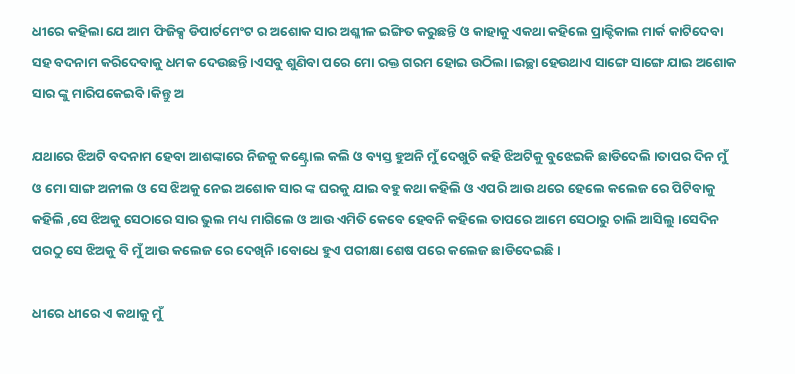ଧୀରେ କହିଲା ଯେ ଆମ ଫିଜିକ୍ସ ଡିପାର୍ଟମେଂଟ ର ଅଶୋକ ସାର ଅଶ୍ଳୀଳ ଇଙ୍ଗିତ କରୁଛନ୍ତି ଓ କାହାକୁ ଏକଥା କହିଲେ ପ୍ରାକ୍ଟିକାଲ ମାର୍କ କାଟିଦେବା ସହ ବଦନାମ କରିଦେବାକୁ ଧମକ ଦେଉଛନ୍ତି ।ଏସବୁ ଶୁଣିବା ପରେ ମୋ ରକ୍ତ ଗରମ ହୋଇ ଉଠିଲା ।ଇଚ୍ଛା ହେଉଥାଏ ସାଙ୍ଗେ ସାଙ୍ଗେ ଯାଇ ଅଶୋକ ସାର ଙ୍କୁ ମାରିପକେଇବି ।କିନ୍ତୁ ଅ

ଯଥାରେ ଝିଅଟି ବଦନାମ ହେବା ଆଶଙ୍କାରେ ନିଜକୁ କଣ୍ଟ୍ରୋଲ କଲି ଓ ବ୍ୟସ୍ତ ହୁଅନି ମୁଁ ଦେଖୁଚି କହି ଝିଅଟିକୁ ବୁଝେଇକି ଛାଡିଦେଲି ।ତାପର ଦିନ ମୁଁ ଓ ମୋ ସାଙ୍ଗ ଅନୀଲ ଓ ସେ ଝିଅକୁ ନେଇ ଅଶୋକ ସାର ଙ୍କ ଘରକୁ ଯାଇ ବହୁ କଥା କହିଲି ଓ ଏପରି ଆଉ ଥରେ ହେଲେ କଲେଜ ରେ ପିଟିବାକୁ କହିଲି ,ସେ ଝିଅକୁ ସେଠାରେ ସାର ଭୁଲ ମଧ୍ୟ ମାଗିଲେ ଓ ଆଉ ଏମିତି କେବେ ହେବନି କହିଲେ ତାପରେ ଆମେ ସେଠାରୁ ଚାଲି ଆସିଲୁ ।ସେଦିନ ପରଠୁ ସେ ଝିଅକୁ ବି ମୁଁ ଆଉ କଲେଜ ରେ ଦେଖିନି ।ବୋଧେ ହୁଏ ପରୀକ୍ଷା ଶେଷ ପରେ କଲେଜ ଛାଡିଦେଇଛି ।

ଧୀରେ ଧୀରେ ଏ କଥାକୁ ମୁଁ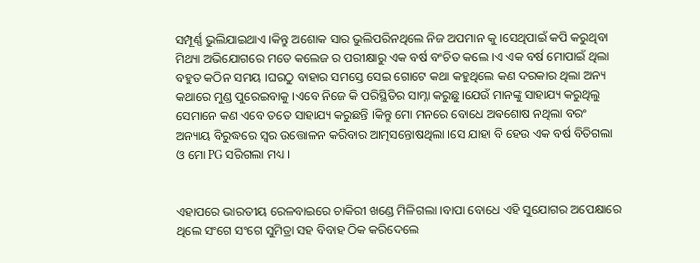ସମ୍ପୂର୍ଣ୍ଣ ଭୁଲିଯାଇଥାଏ ।କିନ୍ତୁ ଅଶୋକ ସାର ଭୁଲିପରିନଥିଲେ ନିଜ ଅପମାନ କୁ ।ସେଥିପାଇଁ କପି କରୁଥିବା ମିଥ୍ୟା ଅଭିଯୋଗରେ ମତେ କଲେଜ ର ପରୀକ୍ଷାରୁ ଏକ ବର୍ଷ ବଂଚିତ କଲେ ।ଏ ଏକ ବର୍ଷ ମୋପାଇଁ ଥିଲା ବହୁତ କଠିନ ସମୟ ।ଘରଠୁ ବାହାର ସମସ୍ତେ ସେଇ ଗୋଟେ କଥା କହୁଥିଲେ କଣ ଦରକାର ଥିଲା ଅନ୍ୟ କଥାରେ ମୁଣ୍ଡ ପୁରେଇବାକୁ ।ଏବେ ନିଜେ କି ପରିସ୍ଥିତିର ସାମ୍ନା କରୁଛୁ।ଯେଉଁ ମାନଙ୍କୁ ସାହାଯ୍ୟ କରୁଥିଲୁ ସେମାନେ କଣ ଏବେ ତତେ ସାହାଯ୍ୟ କରୁଛନ୍ତି ।କିନ୍ତୁ ମୋ ମନରେ ବୋଧେ ଅଵଶୋଷ ନଥିଲା ବରଂ ଅନ୍ୟାୟ ବିରୁଦ୍ଧରେ ସ୍ୱର ଉତ୍ତୋଳନ କରିବାର ଆତ୍ମସନ୍ତୋଷଥିଲା ।ସେ ଯାହା ବି ହେଉ ଏକ ବର୍ଷ ବିତିଗଲା ଓ ମୋ PG ସରିଗଲା ମଧ୍ୟ ।


ଏହାପରେ ଭାରତୀୟ ରେଳବାଇରେ ଚାକିରୀ ଖଣ୍ଡେ ମିଳିଗଲା ।ବାପା ବୋଧେ ଏହି ସୁଯୋଗର ଅପେକ୍ଷାରେ ଥିଲେ ସଂଗେ ସଂଗେ ସୁମିତ୍ରା ସହ ବିବାହ ଠିକ କରିଦେଲେ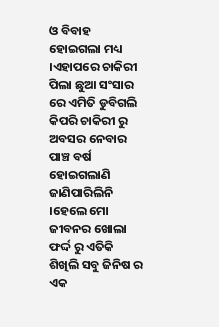ଓ ବିବାହ ହୋଇଗଲା ମଧ୍ୟ ।ଏହାପରେ ଚାକିରୀ ପିଲା ଛୁଆ ସଂସାର ରେ ଏମିତି ଡୁବିଗଲି କିପରି ଚାକିରୀ ରୁ ଅବସର ନେବାର ପାଞ୍ଚ ବର୍ଷ ହୋଇଗଲାଣି ଜାଣିପାରିଲିନି ।ହେଲେ ମୋ ଜୀବନର ଖୋଲା ଫର୍ଦ୍ଦ ରୁ ଏତିକି ଶିଖିଲି ସବୁ ଜିନିଷ ର ଏକ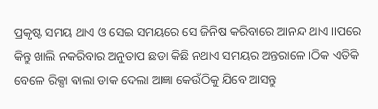ପ୍ରକୃଷ୍ଟ ସମୟ ଥାଏ ଓ ସେଇ ସମୟରେ ସେ ଜିନିଷ କରିବାରେ ଆନନ୍ଦ ଥାଏ ।।ପରେ କିନ୍ତୁ ଖାଲି ନକରିବାର ଅନୁତାପ ଛଡା କିଛି ନଥାଏ ସମୟର ଅନ୍ତରାଳେ ।ଠିକ ଏତିକି ବେଳେ ରିକ୍ସା ଵାଲା ଡାକ ଦେଲା ଆଜ୍ଞା କେଉଁଠିକୁ ଯିବେ ଆସନ୍ତୁ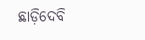ଛାଡ଼ିଦେବି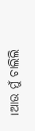।ଆଉ ମୁଁ ଚାଲିଲି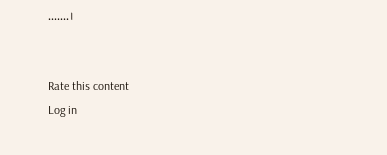.......।


Rate this content
Log in